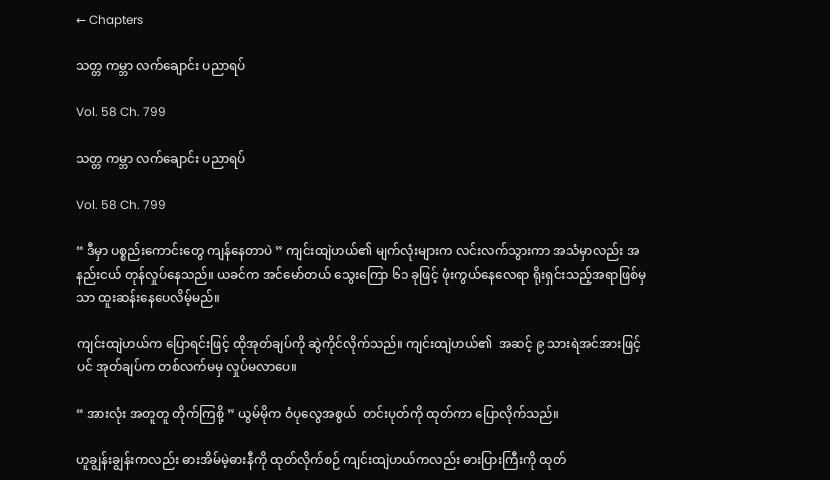← Chapters

သတ္တ ကမ္ဘာ လက်ချောင်း ပညာရပ်

Vol. 58 Ch. 799

သတ္တ ကမ္ဘာ လက်ချောင်း ပညာရပ်

Vol. 58 Ch. 799

“ ဒီမှာ ပစ္စည်းကောင်းတွေ ကျန်နေတာပဲ ” ကျင်းထျဲဟယ်၏ မျက်လုံးများက လင်းလက်သွားကာ အသံမှာလည်း အနည်းငယ် တုန်လှုပ်နေသည်။ ယခင်က အင်မော်တယ် သွေးကြော ၆၁ ခုဖြင့် ဖုံးကွယ်နေလေရာ ရိုးရှင်းသည့်အရာဖြစ်မှသာ ထူးဆန်းနေပေလိမ့်မည်။

ကျင်းထျဲဟယ်က ပြောရင်းဖြင့် ထိုအုတ်ချပ်ကို ဆွဲကိုင်လိုက်သည်။ ကျင်းထျဲဟယ်၏  အဆင့် ၉ သားရဲအင်အားဖြင့်ပင် အုတ်ချပ်က တစ်လက်မမှ လှုပ်မလာပေ။

“ အားလုံး အတူတူ တိုက်ကြစို့ ” ယွမ်မိုက ဝံပုလွေအစွယ်  တင်းပုတ်ကို ထုတ်ကာ ပြောလိုက်သည်။

ဟူချွန်းချွန်းကလည်း ဓားအိမ်မဲ့ဓားနီကို ထုတ်လိုက်စဉ် ကျင်းထျဲဟယ်ကလည်း ဓားပြားကြီးကို ထုတ်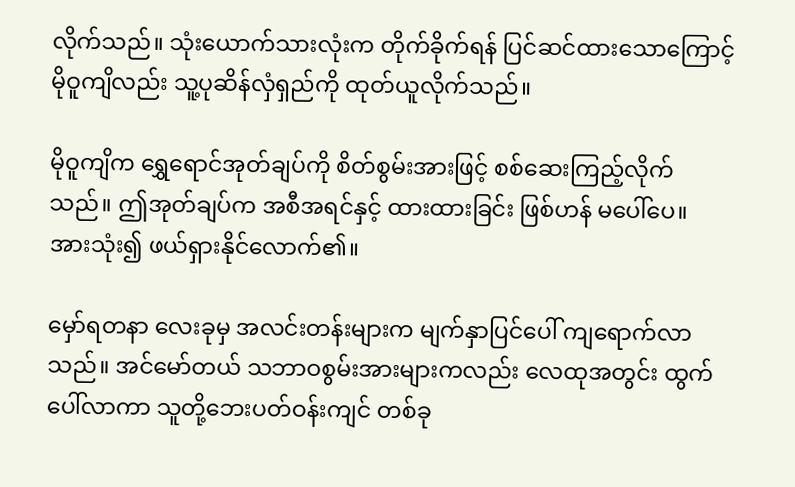လိုက်သည်။ သုံးယောက်သားလုံးက တိုက်ခိုက်ရန် ပြင်ဆင်ထားသောကြောင့် မိုဝူကျိလည်း သူ့ပုဆိန်လှံရှည်ကို ထုတ်ယူလိုက်သည်။

မိုဝူကျိက ရွှေရောင်အုတ်ချပ်ကို စိတ်စွမ်းအားဖြင့် စစ်ဆေးကြည့်လိုက်သည်။ ဤအုတ်ချပ်က အစီအရင်နှင့် ထားထားခြင်း ဖြစ်ဟန် မပေါ်ပေ။ အားသုံး၍ ဖယ်ရှားနိုင်လောက်၏။

မှော်ရတနာ လေးခုမှ အလင်းတန်းများက မျက်နှာပြင်ပေါ် ကျရောက်လာသည်။ အင်မော်တယ် သဘာဝစွမ်းအားများကလည်း လေထုအတွင်း ထွက်ပေါ်လာကာ သူတို့ဘေးပတ်ဝန်းကျင် တစ်ခု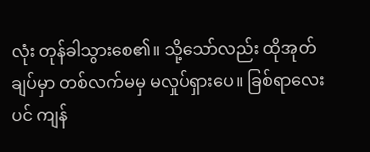လုံး တုန်ခါသွားစေ၏။ သို့သော်လည်း ထိုအုတ်ချပ်မှာ တစ်လက်မမှ မလှုပ်ရှားပေ။ ခြစ်ရာလေးပင် ကျန်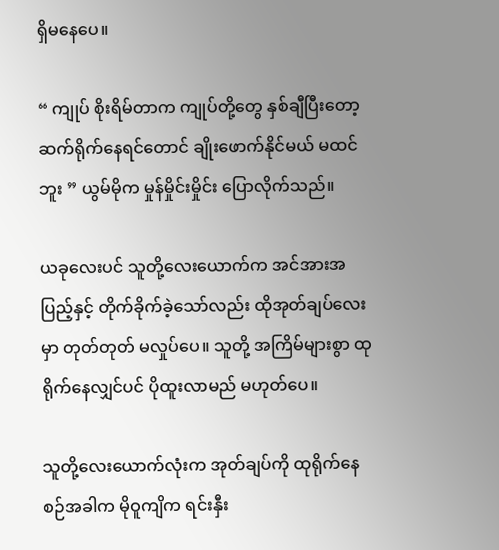ရှိမနေပေ။

“ ကျုပ် စိုးရိမ်တာက ကျုပ်တို့တွေ နှစ်ချီပြီးတော့ ဆက်ရိုက်နေရင်တောင် ချိုးဖောက်နိုင်မယ် မထင်ဘူး ” ယွမ်မိုက မှုန်မှိုင်းမှိုင်း ပြောလိုက်သည်။

ယခုလေးပင် သူတို့လေးယောက်က အင်အားအပြည့်နှင့် တိုက်ခိုက်ခဲ့သော်လည်း ထိုအုတ်ချပ်လေးမှာ တုတ်တုတ် မလှုပ်ပေ။ သူတို့ အကြိမ်များစွာ ထုရိုက်နေလျှင်ပင် ပိုထူးလာမည် မဟုတ်ပေ။

သူတို့လေးယောက်လုံးက အုတ်ချပ်ကို ထုရိုက်နေစဉ်အခါက မိုဝူကျိက ရင်းနှီး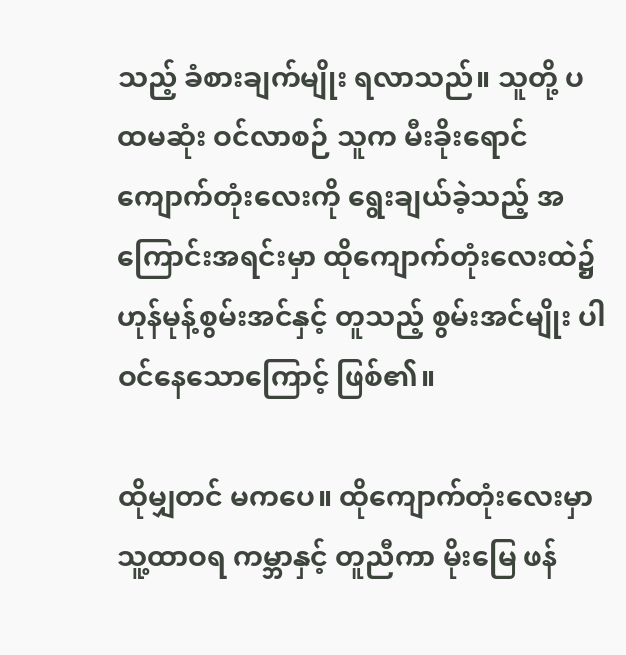သည့် ခံစားချက်မျိုး ရလာသည်။ သူတို့ ပထမဆုံး ဝင်လာစဉ် သူက မီးခိုးရောင် ကျောက်တုံးလေးကို ရွေးချယ်ခဲ့သည့် အကြောင်းအရင်းမှာ ထိုကျောက်တုံးလေးထဲ၌ ဟုန်မုန့်စွမ်းအင်နှင့် တူသည့် စွမ်းအင်မျိုး ပါဝင်နေသောကြောင့် ဖြစ်၏။

ထိုမျှတင် မကပေ။ ထိုကျောက်တုံးလေးမှာ သူ့ထာဝရ ကမ္ဘာနှင့် တူညီကာ မိုးမြေ ဖန်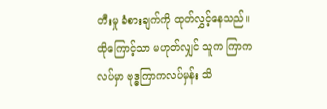တီးမှု ခံစားချက်ကို ထုတ်လွှင့်နေသည်။ ထိုကြောင့်သာ မဟုတ်လျှင် သူက ကြာကလပ်မှာ ဗုဒ္ဓကြာကလပ်မှန်း သိ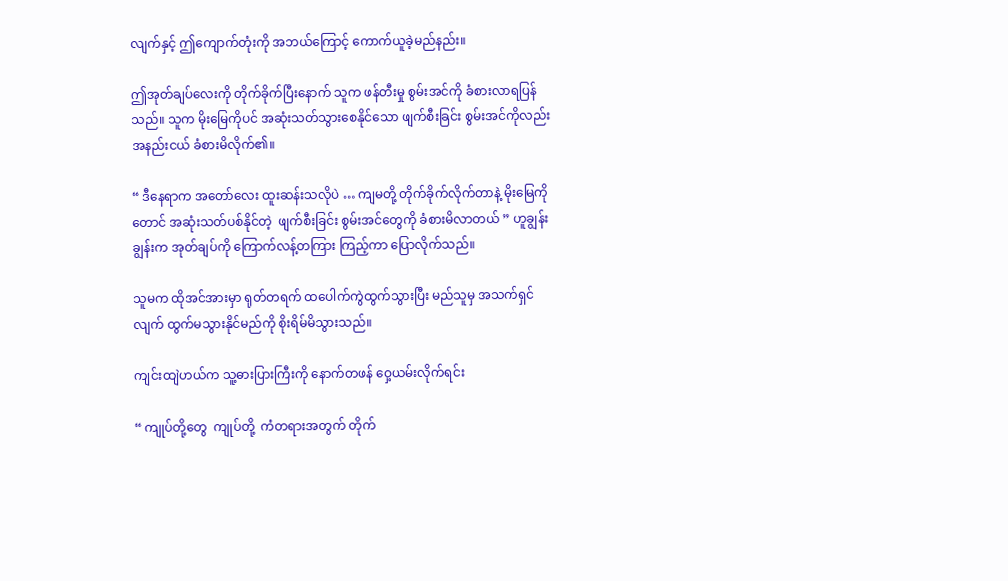လျက်နှင့် ဤကျောက်တုံးကို အဘယ်ကြောင့် ကောက်ယူခဲ့မည်နည်း။

ဤအုတ်ချပ်လေးကို တိုက်ခိုက်ပြီးနောက် သူက ဖန်တီးမှု စွမ်းအင်ကို ခံစားလာရပြန်သည်။ သူက မိုးမြေကိုပင် အဆုံးသတ်သွားစေနိုင်သော ဖျက်စီးခြင်း စွမ်းအင်ကိုလည်း အနည်းငယ် ခံစားမိလိုက်၏။

“ ဒီနေရာက အတော်လေး ထူးဆန်းသလိုပဲ … ကျမတို့ တိုက်ခိုက်လိုက်တာနဲ့ မိုးမြေကိုတောင် အဆုံးသတ်ပစ်နိုင်တဲ့  ဖျက်စီးခြင်း စွမ်းအင်တွေကို ခံစားမိလာတယ် ” ဟူချွန်းချွန်းက အုတ်ချပ်ကို ကြောက်လန့်တကြား ကြည့်ကာ ပြောလိုက်သည်။

သူမက ထိုအင်အားမှာ ရုတ်တရက် ထပေါက်ကွဲထွက်သွားပြီး မည်သူမှ အသက်ရှင်လျက် ထွက်မသွားနိုင်မည်ကို စိုးရိမ်မိသွားသည်။

ကျင်းထျဲဟယ်က သူ့ဓားပြားကြီးကို နောက်တဖန် ဝှေ့ယမ်းလိုက်ရင်း

“ ကျုပ်တို့တွေ  ကျုပ်တို့  ကံတရားအတွက် တိုက်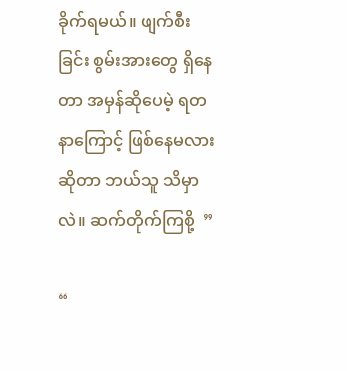ခိုက်ရမယ်။ ဖျက်စီးခြင်း စွမ်းအားတွေ ရှိနေတာ အမှန်ဆိုပေမဲ့ ရတနာကြောင့် ဖြစ်နေမလားဆိုတာ ဘယ်သူ သိမှာလဲ။ ဆက်တိုက်ကြစို့  ”

“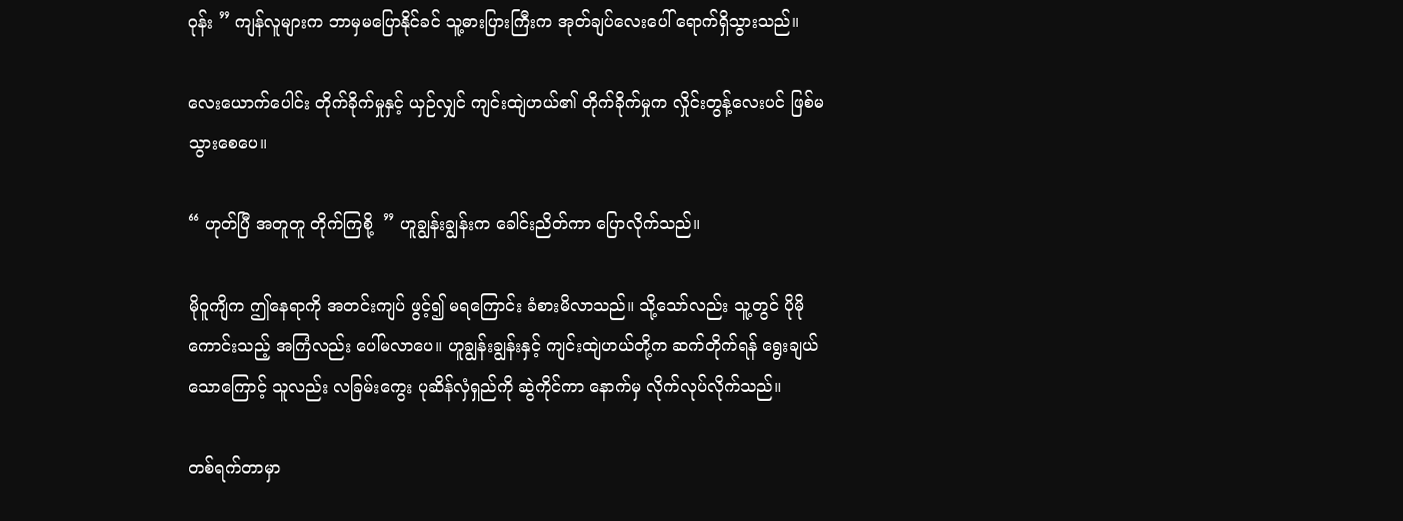ဝုန်း ” ကျန်လူများက ဘာမှမပြောနိုင်ခင် သူ့ဓားပြားကြီးက အုတ်ချပ်လေးပေါ် ရောက်ရှိသွားသည်။

လေးယောက်ပေါင်း တိုက်ခိုက်မှုနှင့် ယှဉ်လျှင် ကျင်းထျဲဟယ်၏ တိုက်ခိုက်မှုက လှိုင်းတွန့်လေးပင် ဖြစ်မသွားစေပေ။

“ ဟုတ်ပြီ အတူတူ တိုက်ကြစို့  ” ဟူချွန်းချွန်းက ခေါင်းညိတ်ကာ ပြောလိုက်သည်။

မိုဝူကျိက ဤနေရာကို အတင်းကျပ် ဖွင့်၍ မရကြောင်း ခံစားမိလာသည်။ သို့သော်လည်း သူ့တွင် ပိုမိုကောင်းသည့် အကြံလည်း ပေါ်မလာပေ။ ဟူချွန်းချွန်းနှင့် ကျင်းထျဲဟယ်တို့က ဆက်တိုက်ရန် ရွေးချယ်သောကြောင့် သူလည်း လခြမ်းကွေး ပုဆိန်လှံရှည်ကို ဆွဲကိုင်ကာ နောက်မှ လိုက်လုပ်လိုက်သည်။

တစ်ရက်တာမှာ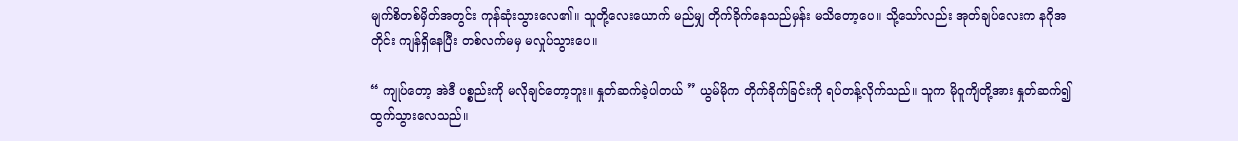မျက်စိတစ်မှိတ်အတွင်း ကုန်ဆုံးသွားလေ၏။ သူတို့လေးယောက် မည်မျှ တိုက်ခိုက်နေသည်မှန်း မသိတော့ပေ။ သို့သော်လည်း အုတ်ချပ်လေးက နဂိုအတိုင်း ကျန်ရှိနေပြီး တစ်လက်မမှ မလှုပ်သွားပေ။

“ ကျုပ်တော့ အဲဒီ ပစ္စည်းကို မလိုချင်တော့ဘူး။ နှုတ်ဆက်ခဲ့ပါတယ် ” ယွမ်မိုက တိုက်ခိုက်ခြင်းကို ရပ်တန့်လိုက်သည်။ သူက မိုဝူကျိတို့အား နှုတ်ဆက်၍ ထွက်သွားလေသည်။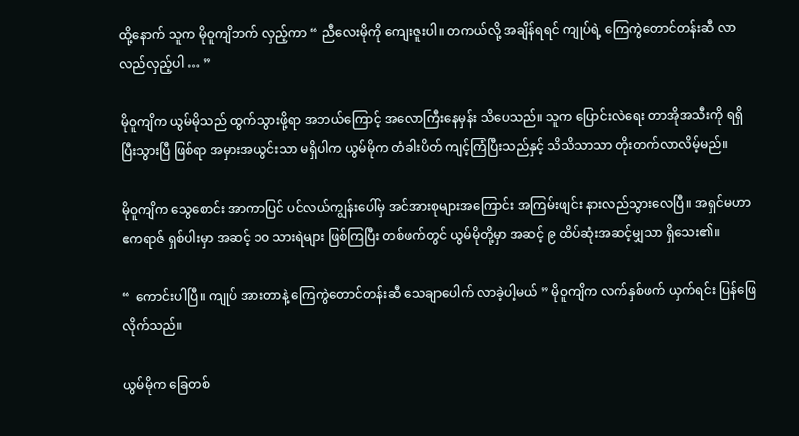ထို့နောက် သူက မိုဝူကျိဘက် လှည့်ကာ “ ညီလေးမိုကို ကျေးဇူးပါ။ တကယ်လို့ အချိန်ရရင် ကျုပ်ရဲ့ ကြေကွဲတောင်တန်းဆီ လာလည်လှည့်ပါ … ”

မိုဝူကျိက ယွမ်မိုသည် ထွက်သွားဖို့ရာ အဘယ်ကြောင့် အလောကြီးနေမှန်း သိပေသည်။ သူက ပြောင်းလဲရေး တာအိုအသီးကို ရရှိပြီးသွားပြီ ဖြစ်ရာ အမှားအယွင်းသာ မရှိပါက ယွမ်မိုက တံခါးပိတ် ကျင့်ကြံပြီးသည်နှင့် သိသိသာသာ တိုးတက်လာလိမ့်မည်။

မိုဝူကျိက သွေစောင်း အာကာပြင် ပင်လယ်ကျွန်းပေါ်မှ အင်အားစုများအကြောင်း အကြမ်းဖျင်း နားလည်သွားလေပြီ။ အရှင်မဟာဧကရာဇ် ရှစ်ပါးမှာ အဆင့် ၁၀ သားရဲများ ဖြစ်ကြပြီး တစ်ဖက်တွင် ယွမ်မိုတို့မှာ အဆင့် ၉ ထိပ်ဆုံးအဆင့်မျှသာ ရှိသေး၏။

“  ကောင်းပါပြီ။ ကျုပ် အားတာနဲ့ ကြေကွဲတောင်တန်းဆီ သေချာပေါက် လာခဲ့ပါ့မယ် ” မိုဝူကျိက လက်နှစ်ဖက် ယှက်ရင်း ပြန်ဖြေလိုက်သည်။

ယွမ်မိုက ခြေတစ်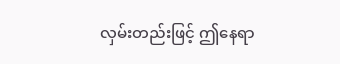လှမ်းတည်းဖြင့် ဤနေရာ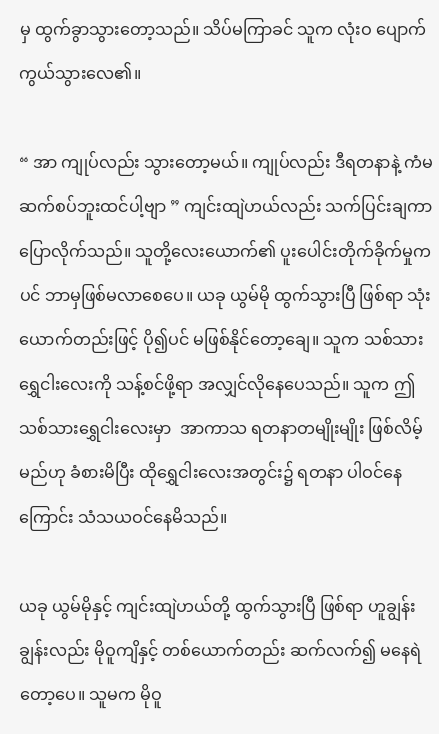မှ ထွက်ခွာသွားတော့သည်။ သိပ်မကြာခင် သူက လုံးဝ ပျောက်ကွယ်သွားလေ၏။

“ အာ ကျုပ်လည်း သွားတော့မယ်။ ကျုပ်လည်း ဒီရတနာနဲ့ ကံမဆက်စပ်ဘူးထင်ပါ့ဗျာ ” ကျင်းထျဲဟယ်လည်း သက်ပြင်းချကာ ပြောလိုက်သည်။ သူတို့လေးယောက်၏ ပူးပေါင်းတိုက်ခိုက်မှုကပင် ဘာမှဖြစ်မလာစေပေ။ ယခု ယွမ်မို ထွက်သွားပြီ ဖြစ်ရာ သုံးယောက်တည်းဖြင့် ပို၍ပင် မဖြစ်နိုင်တော့ချေ။ သူက သစ်သားရွှေငါးလေးကို သန့်စင်ဖို့ရာ အလျှင်လိုနေပေသည်။ သူက ဤသစ်သားရွှေငါးလေးမှာ  အာကာသ ရတနာတမျိုးမျိုး ဖြစ်လိမ့်မည်ဟု ခံစားမိပြီး ထိုရွှေငါးလေးအတွင်း၌ ရတနာ ပါဝင်နေကြောင်း သံသယဝင်နေမိသည်။

ယခု ယွမ်မိုနှင့် ကျင်းထျဲဟယ်တို့ ထွက်သွားပြီ ဖြစ်ရာ ဟူချွန်းချွန်းလည်း မိုဝူကျိနှင့် တစ်ယောက်တည်း ဆက်လက်၍ မနေရဲတော့ပေ။ သူမက မိုဝူ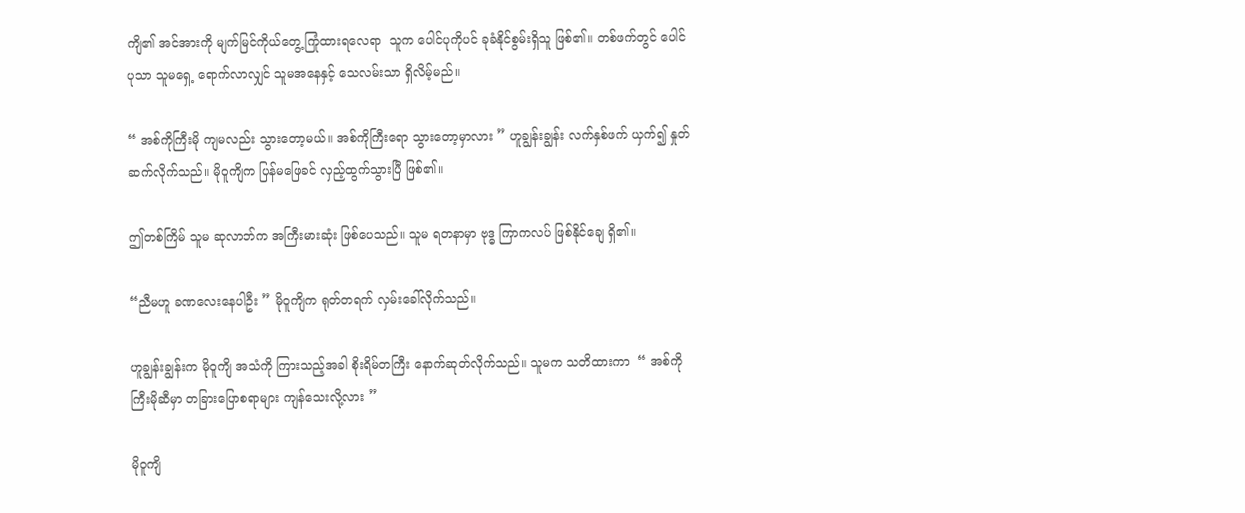ကျိ၏ အင်အားကို မျက်မြင်ကိုယ်တွေ့ ကြုံထားရလေရာ  သူက ပေါင်ပုကိုပင် ခုခံနိုင်စွမ်းရှိသူ ဖြစ်၏။ တစ်ဖက်တွင် ပေါင်ပုသာ သူမရှေ့ ရောက်လာလျှင် သူမအနေနှင့် သေလမ်းသာ ရှိလိမ့်မည်။

“ အစ်ကိုကြီးမို ကျမလည်း သွားတော့မယ်။ အစ်ကိုကြီးရော သွားတော့မှာလား ” ဟူချွန်းချွန်း လက်နှစ်ဖက် ယှက်၍ နှုတ်ဆက်လိုက်သည်။ မိုဝူကျိက ပြန်မဖြေခင် လှည့်ထွက်သွားပြီ ဖြစ်၏။

ဤတစ်ကြိမ် သူမ ဆုလာဘ်က အကြီးမားဆုံး ဖြစ်ပေသည်။ သူမ ရတနာမှာ ဗုဒ္ဓ ကြာကလပ် ဖြစ်နိုင်ချေ ရှိ၏။

“ညီမဟူ ခဏလေးနေပါဦး ” မိုဝူကျိက ရုတ်တရက် လှမ်းခေါ်လိုက်သည်။

ဟူချွန်းချွန်းက မိုဝူကျိ အသံကို ကြားသည့်အခါ စိုးရိမ်တကြီး နောက်ဆုတ်လိုက်သည်။ သူမက သတိထားကာ  “ အစ်ကိုကြီးမိုဆီမှာ တခြားပြောစရာများ ကျန်သေးလို့လား ”

မိုဝူကျိ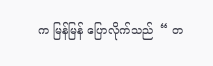က မြန်မြန် ပြောလိုက်သည်  “ တ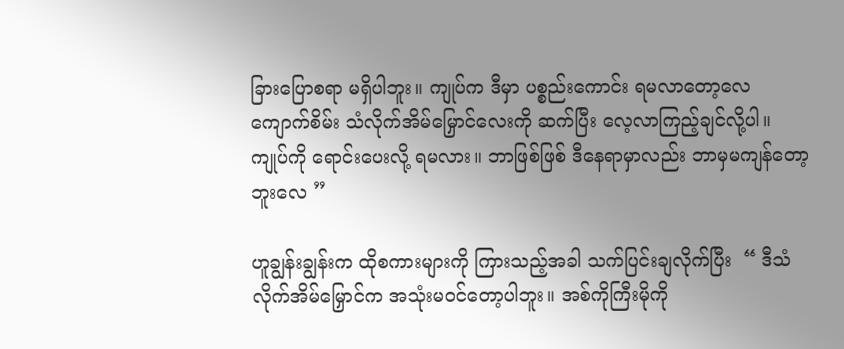ခြားပြောစရာ မရှိပါဘူး။ ကျုပ်က ဒီမှာ ပစ္စည်းကောင်း ရမလာတော့လေ ကျောက်စိမ်း သံလိုက်အိမ်မြှောင်လေးကို ဆက်ပြီး လေ့လာကြည့်ချင်လို့ပါ။ ကျုပ်ကို ရောင်းပေးလို့ ရမလား။ ဘာဖြစ်ဖြစ် ဒီနေရာမှာလည်း ဘာမှမကျန်တော့ဘူးလေ ”

ဟူချွန်းချွန်းက ထိုစကားများကို ကြားသည့်အခါ သက်ပြင်းချလိုက်ပြီး  “ ဒီသံလိုက်အိမ်မြှောင်က အသုံးမဝင်တော့ပါဘူး။ အစ်ကိုကြီးမိုကို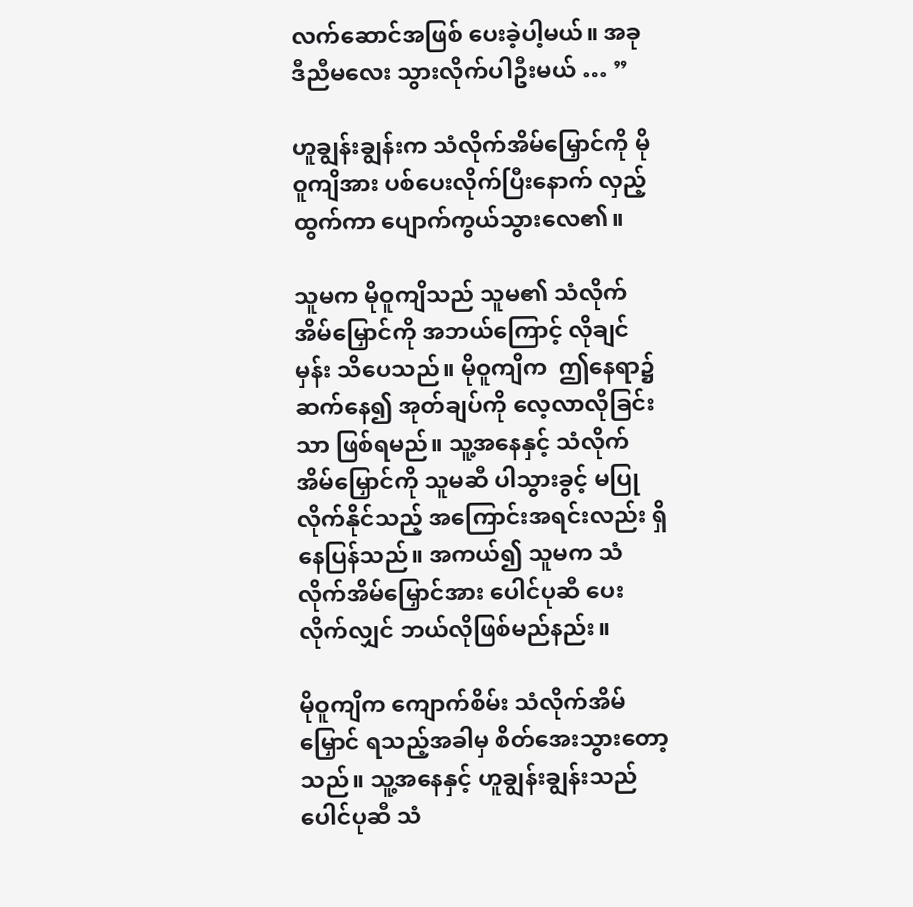လက်ဆောင်အဖြစ် ပေးခဲ့ပါ့မယ်။ အခု ဒီညီမလေး သွားလိုက်ပါဦးမယ် … ”

ဟူချွန်းချွန်းက သံလိုက်အိမ်မြှောင်ကို မိုဝူကျိအား ပစ်ပေးလိုက်ပြီးနောက် လှည့်ထွက်ကာ ပျောက်ကွယ်သွားလေ၏။

သူမက မိုဝူကျိသည် သူမ၏ သံလိုက်အိမ်မြှောင်ကို အဘယ်ကြောင့် လိုချင်မှန်း သိပေသည်။ မိုဝူကျိက  ဤနေရာ၌ ဆက်နေ၍ အုတ်ချပ်ကို လေ့လာလိုခြင်းသာ ဖြစ်ရမည်။ သူ့အနေနှင့် သံလိုက်အိမ်မြှောင်ကို သူမဆီ ပါသွားခွင့် မပြုလိုက်နိုင်သည့် အကြောင်းအရင်းလည်း ရှိနေပြန်သည်။ အကယ်၍ သူမက သံလိုက်အိမ်မြှောင်အား ပေါင်ပုဆီ ပေးလိုက်လျှင် ဘယ်လိုဖြစ်မည်နည်း။

မိုဝူကျိက ကျောက်စိမ်း သံလိုက်အိမ်မြှောင် ရသည့်အခါမှ စိတ်အေးသွားတော့သည်။ သူ့အနေနှင့် ဟူချွန်းချွန်းသည် ပေါင်ပုဆီ သံ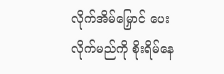လိုက်အိမ်မြှောင် ပေးလိုက်မည်ကို စိုးရိမ်နေ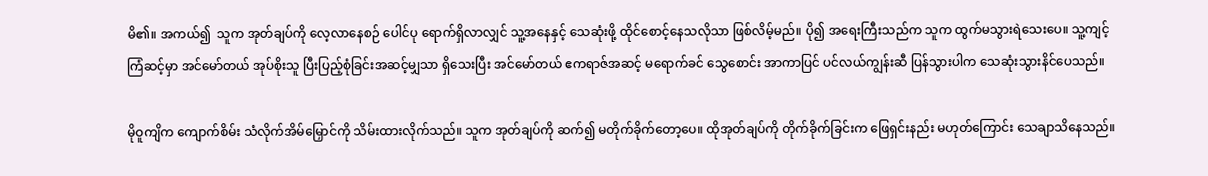မိ၏။ အကယ်၍  သူက အုတ်ချပ်ကို လေ့လာနေစဉ် ပေါင်ပု ရောက်ရှိလာလျှင် သူ့အနေနှင့် သေဆုံးဖို့ ထိုင်စောင့်နေသလိုသာ ဖြစ်လိမ့်မည်။ ပို၍ အရေးကြီးသည်က သူက ထွက်မသွားရဲသေးပေ။ သူ့ကျင့်ကြံဆင့်မှာ အင်မော်တယ် အုပ်စိုးသူ ပြီးပြည့်စုံခြင်းအဆင့်မျှသာ ရှိသေးပြီး အင်မော်တယ် ဧကရာဇ်အဆင့် မရောက်ခင် သွေစောင်း အာကာပြင် ပင်လယ်ကျွန်းဆီ ပြန်သွားပါက သေဆုံးသွားနိင်ပေသည်။

မိုဝူကျိက ကျောက်စိမ်း သံလိုက်အိမ်မြှောင်ကို သိမ်းထားလိုက်သည်။ သူက အုတ်ချပ်ကို ဆက်၍ မတိုက်ခိုက်တော့ပေ။ ထိုအုတ်ချပ်ကို တိုက်ခိုက်ခြင်းက ဖြေရှင်းနည်း မဟုတ်ကြောင်း သေချာသိနေသည်။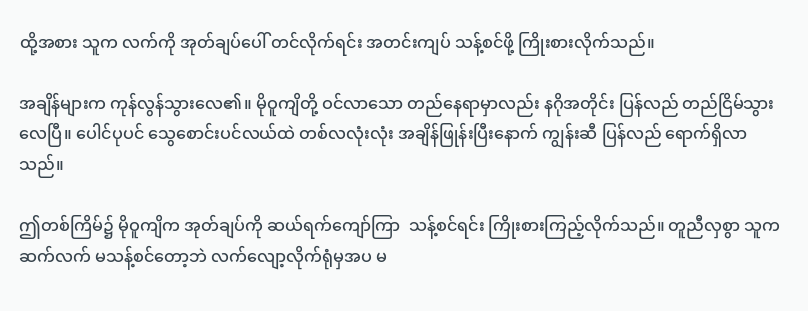ထို့အစား သူက လက်ကို အုတ်ချပ်ပေါ် တင်လိုက်ရင်း အတင်းကျပ် သန့်စင်ဖို့ ကြိုးစားလိုက်သည်။

အချိန်များက ကုန်လွန်သွားလေ၏။ မိုဝူကျိတို့ ဝင်လာသော တည်နေရာမှာလည်း နဂိုအတိုင်း ပြန်လည် တည်ငြိမ်သွားလေပြီ။ ပေါင်ပုပင် သွေစောင်းပင်လယ်ထဲ တစ်လလုံးလုံး အချိန်ဖြုန်းပြီးနောက် ကျွန်းဆီ ပြန်လည် ရောက်ရှိလာသည်။

ဤတစ်ကြိမ်၌ မိုဝူကျိက အုတ်ချပ်ကို ဆယ်ရက်ကျော်ကြာ  သန့်စင်ရင်း ကြိုးစားကြည့်လိုက်သည်။ တူညီလှစွာ သူက ဆက်လက် မသန့်စင်တော့ဘဲ လက်လျော့လိုက်ရုံမှအပ မ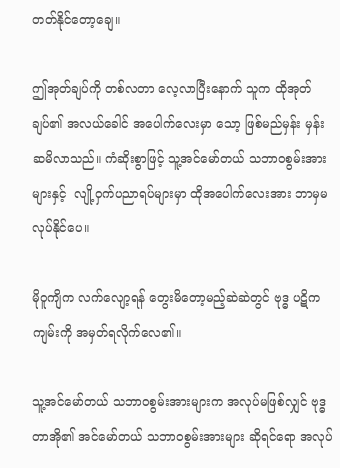တတ်နိုင်တော့ချေ။

ဤအုတ်ချပ်ကို တစ်လတာ လေ့လာပြီးနောက် သူက ထိုအုတ်ချပ်၏ အလယ်ခေါင် အပေါက်လေးမှာ သော့ ဖြစ်မည်မှန်း မှန်းဆမိလာသည်။ ကံဆိုးစွာဖြင့် သူ့အင်မော်တယ် သဘာဝစွမ်းအားများနှင့်  လျို့ဝှက်ပညာရပ်များမှာ ထိုအပေါက်လေးအား ဘာမှမလုပ်နိုင်ပေ။

မိုဝူကျိက လက်လျော့ရန် တွေးမိတော့မည့်ဆဲဆဲတွင် ဗုဒ္ဓ ပဋိကကျမ်းကို အမှတ်ရလိုက်လေ၏။

သူ့အင်မော်တယ် သဘာဝစွမ်းအားများက အလုပ်မဖြစ်လျှင် ဗုဒ္ဓတာအို၏ အင်မော်တယ် သဘာဝစွမ်းအားများ ဆိုရင်ရော အလုပ်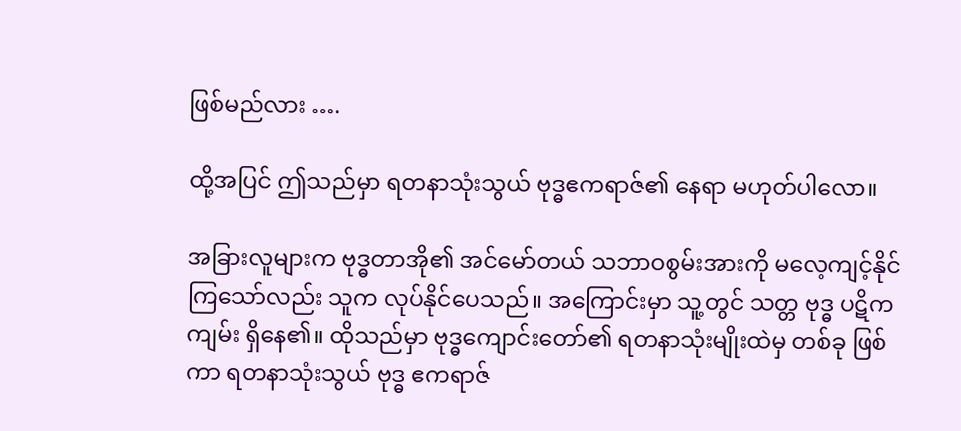ဖြစ်မည်လား ….

ထို့အပြင် ဤသည်မှာ ရတနာသုံးသွယ် ဗုဒ္ဓဧကရာဇ်၏ နေရာ မဟုတ်ပါလော။

အခြားလူများက ဗုဒ္ဓတာအို၏ အင်မော်တယ် သဘာဝစွမ်းအားကို မလေ့ကျင့်နိုင်ကြသော်လည်း သူက လုပ်နိုင်ပေသည်။ အကြောင်းမှာ သူ့တွင် သတ္တ ဗုဒ္ဓ ပဋိကကျမ်း ရှိနေ၏။ ထိုသည်မှာ ဗုဒ္ဓကျောင်းတော်၏ ရတနာသုံးမျိုးထဲမှ တစ်ခု ဖြစ်ကာ ရတနာသုံးသွယ် ဗုဒ္ဓ ဧကရာဇ်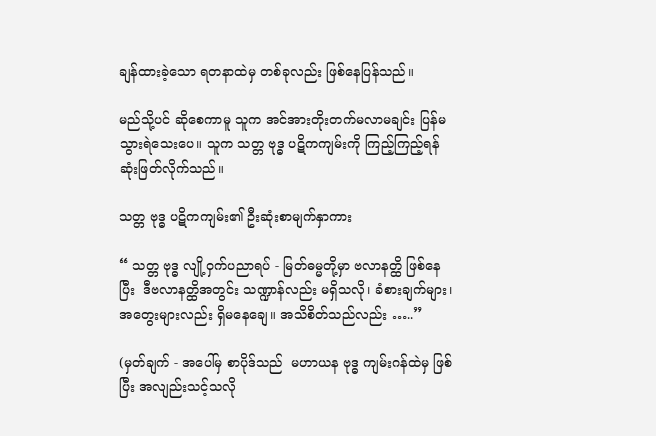ချန်ထားခဲ့သော ရတနာထဲမှ တစ်ခုလည်း ဖြစ်နေပြန်သည်။

မည်သို့ပင် ဆိုစေကာမူ သူက အင်အားတိုးတက်မလာမချင်း ပြန်မသွားရဲသေးပေ။ သူက သတ္တ ဗုဒ္ဓ ပဋိကကျမ်းကို ကြည့်ကြည့်ရန် ဆုံးဖြတ်လိုက်သည်။

သတ္တ ဗုဒ္ဓ ပဋိကကျမ်း၏ ဦးဆုံးစာမျက်နှာကား

“ သတ္တ ဗုဒ္ဓ လျို့ဝှက်ပညာရပ် - မြတ်ဓမ္မတို့မှာ ဗလာနတ္ထိ ဖြစ်နေပြီး  ဒီဗလာနတ္ထိအတွင်း သဏ္ဍာန်လည်း မရှိသလို၊ ခံစားချက်များ၊ အတွေးများလည်း ရှိမနေချေ။ အသိစိတ်သည်လည်း …..”

(မှတ်ချက် - အပေါ်မှ စာပိုဒ်သည်  မဟာယန ဗုဒ္ဓ ကျမ်းဂန်ထဲမှ ဖြစ်ပြီး အလျည်းသင့်သလို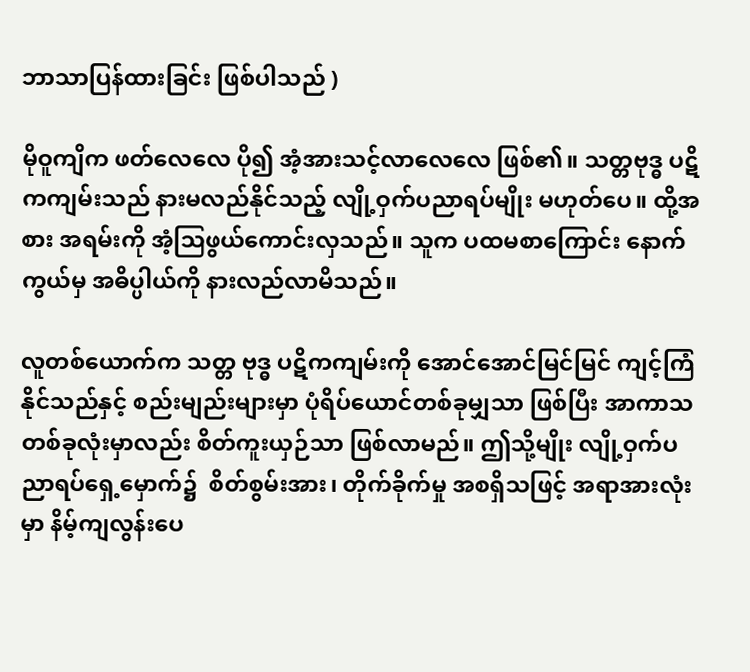ဘာသာပြန်ထားခြင်း ဖြစ်ပါသည် )

မိုဝူကျိက ဖတ်လေလေ ပို၍ အံ့အားသင့်လာလေလေ ဖြစ်၏။ သတ္တဗုဒ္ဓ ပဋိကကျမ်းသည် နားမလည်နိုင်သည့် လျို့ဝှက်ပညာရပ်မျိုး မဟုတ်ပေ။ ထို့အစား အရမ်းကို အံ့ဩဖွယ်ကောင်းလှသည်။ သူက ပထမစာကြောင်း နောက်ကွယ်မှ အဓိပ္ပါယ်ကို နားလည်လာမိသည်။

လူတစ်ယောက်က သတ္တ ဗုဒ္ဓ ပဋိကကျမ်းကို အောင်အောင်မြင်မြင် ကျင့်ကြံနိုင်သည်နှင့် စည်းမျည်းများမှာ ပုံရိပ်ယောင်တစ်ခုမျှသာ ဖြစ်ပြီး အာကာသ တစ်ခုလုံးမှာလည်း စိတ်ကူးယှဉ်သာ ဖြစ်လာမည်။ ဤသို့မျိုး လျို့ဝှက်ပညာရပ်ရှေ့မှောက်၌  စိတ်စွမ်းအား၊ တိုက်ခိုက်မှု အစရှိသဖြင့် အရာအားလုံးမှာ နိမ့်ကျလွန်းပေ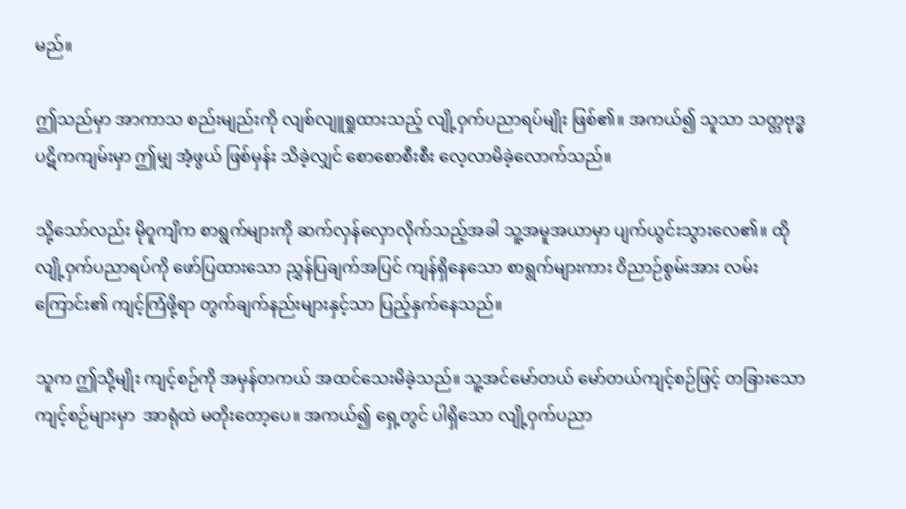မည်။

ဤသည်မှာ အာကာသ စည်းမျည်းကို လျစ်လျူရှုထားသည့် လျို့ဝှက်ပညာရပ်မျိုး ဖြစ်၏။ အကယ်၍ သူသာ သတ္တဗုဒ္ဓ ပဋိကကျမ်းမှာ ဤမျှ အံ့ဖွယ် ဖြစ်မှန်း သိခဲ့လျှင် စောစောစီးစီး လေ့လာမိခဲ့လောက်သည်။

သို့သော်လည်း မိုဝူကျိက စာရွက်များကို ဆက်လှန်လှောလိုက်သည့်အခါ သူ့အမူအယာမှာ ပျက်ယွင်းသွားလေ၏။ ထိုလျို့ဝှက်ပညာရပ်ကို ဖော်ပြထားသော ညွှန်ပြချက်အပြင် ကျန်ရှိနေသော စာရွက်များကား ဝိညာဉ်စွမ်းအား လမ်းကြောင်း၏ ကျင့်ကြံဖို့ရာ တွက်ချက်နည်းများနှင့်သာ ပြည့်နှက်နေသည်။

သူက ဤသို့မျိုး ကျင့်စဉ်ကို အမှန်တကယ် အထင်သေးမိခဲ့သည်။ သူ့အင်မော်တယ် မော်တယ်ကျင့်စဉ်ဖြင့် တခြားသော ကျင့်စဉ်များမှာ  အာရုံထဲ မတိုးတော့ပေ။ အကယ်၍ ရှေ့တွင် ပါရှိသော လျို့ဝှက်ပညာ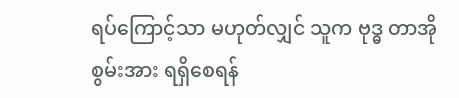ရပ်ကြောင့်သာ မဟုတ်လျှင် သူက ဗုဒ္ဓ တာအိုစွမ်းအား ရရှိစေရန်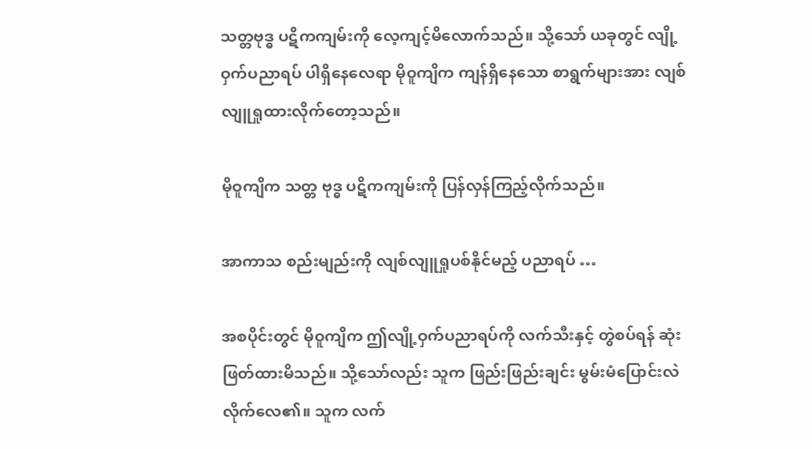သတ္တဗုဒ္ဓ ပဋိကကျမ်းကို လေ့ကျင့်မိလောက်သည်။ သို့သော် ယခုတွင် လျို့ဝှက်ပညာရပ် ပါရှိနေလေရာ မိုဝူကျိက ကျန်ရှိနေသော စာရွက်များအား လျစ်လျူရှုထားလိုက်တော့သည်။

မိုဝူကျိက သတ္တ ဗုဒ္ဓ ပဋိကကျမ်းကို ပြန်လှန်ကြည့်လိုက်သည်။

အာကာသ စည်းမျည်းကို လျစ်လျူရှုပစ်နိုင်မည့် ပညာရပ် …

အစပိုင်းတွင် မိုဝူကျိက ဤလျို့ဝှက်ပညာရပ်ကို လက်သီးနှင့် တွဲစပ်ရန် ဆုံးဖြတ်ထားမိသည်။ သို့သော်လည်း သူက ဖြည်းဖြည်းချင်း မွမ်းမံပြောင်းလဲလိုက်လေ၏။ သူက လက်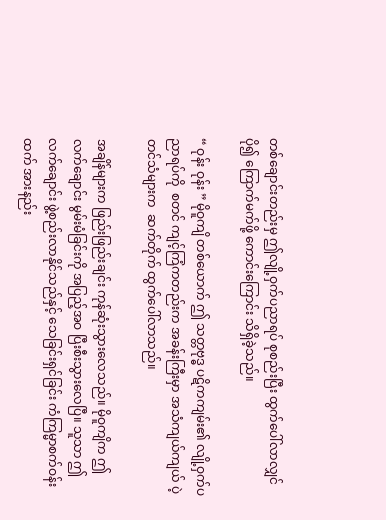တစ်ချောင်းတည်းမှ ဤလျို့ဝှက်ပညာရပ် စုစည်းပြီး ထွက်ပေါ်လာလျှင် ပို၍ ကြောက်မက်ဖို့ ကောင်းကြောင်း သိရှိခဲ့သည်။

“ ဝုန်း ဝုန်း ” မိုဝူကျိ တစ်ယောက် ဤ သတ္တဗုဒ္ဓ ပဋိကကျမ်း၏ လျို့ဝှက်ပညာရပ်ကို  စတင် ကျင့်ကြံကတည်းက အခန်းကြီးမှာ အသံကျယ်ကျယ် ပဲ့တင်သံများက  ဆက်တိုက် ထွက်ပေါ်လာသည်။

အချိန်များက ဖြည်းဖြည်းချင်း ကုန်ဆုံးသွားလေသည်။ မိုဝူကျိက ဤလက်ချောင်း မွမ်းမံခြင်းကို အပြည့်အဝ ပြီးစီးသွားလေပြီ။ သူသာ ဤလက်ချောင်း ဖွဲ့စည်းလာနိုင်သည်နှင့် သေခြင်းရှင်ခြင်း ကံကြမ္မာစက်ဝန်းထက် အားနည်း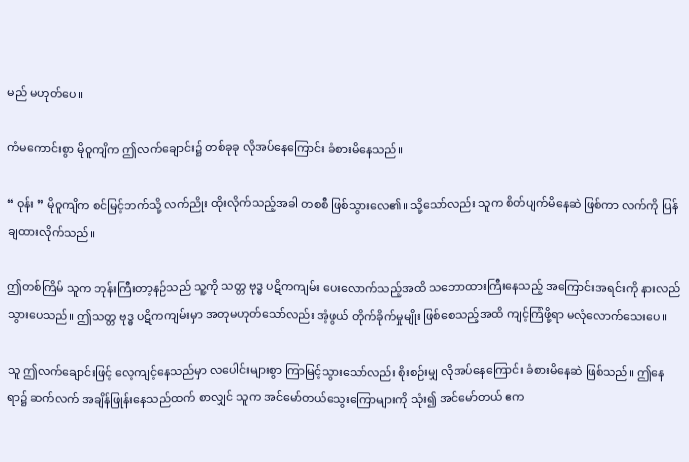မည် မဟုတ်ပေ။

ကံမကောင်းစွာ မိုဝူကျိက ဤလက်ချောင်း၌ တစ်ခုခု လိုအပ်နေကြောင်း ခံစားမိနေသည်။

“ ဝုန်း ” မိုဝူကျိက စင်မြင့်ဘက်သို့ လက်ညိုး ထိုးလိုက်သည့်အခါ တစစီ ဖြစ်သွားလေ၏။ သို့သော်လည်း သူက စိတ်ပျက်မိနေဆဲ ဖြစ်ကာ လက်ကို ပြန်ချထားလိုက်သည်။

ဤတစ်ကြိမ် သူက ဘုန်းကြီးတာ့နဉ်သည် သူ့ကို သတ္တ ဗုဒ္ဓ ပဋိကကျမ်း ပေးလောက်သည့်အထိ သဘောထားကြီးနေသည့် အကြောင်းအရင်းကို နားလည်သွားပေသည်။ ဤသတ္တ ဗုဒ္ဓ ပဋိကကျမ်းမှာ အတုမဟုတ်သော်လည်း အံ့ဖွယ် တိုက်ခိုက်မှုမျိုး ဖြစ်စေသည့်အထိ ကျင့်ကြံဖို့ရာ မလုံလောက်သေးပေ။

သူ ဤလက်ချောင်းဖြင့် လေ့ကျင့်နေသည်မှာ လပေါင်းများစွာ ကြာမြင့်သွားသော်လည်း စိုးစဉ်းမျှ လိုအပ်နေကြောင်း ခံစားမိနေဆဲ ဖြစ်သည်။ ဤနေရာ၌ ဆက်လက် အချိန်ဖြုန်းနေသည်ထက် စာလျှင် သူက အင်မော်တယ်သွေးကြောများကို သုံး၍ အင်မော်တယ် ဧက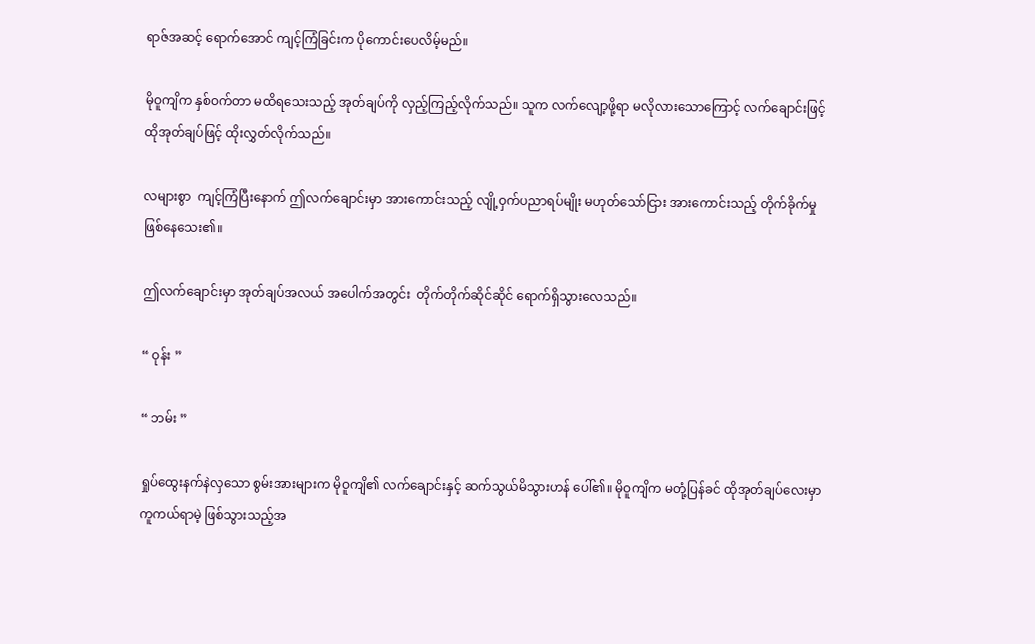ရာဇ်အဆင့် ရောက်အောင် ကျင့်ကြံခြင်းက ပိုကောင်းပေလိမ့်မည်။

မိုဝူကျိက နှစ်ဝက်တာ မထိရသေးသည့် အုတ်ချပ်ကို လှည့်ကြည့်လိုက်သည်။ သူက လက်လျော့ဖို့ရာ မလိုလားသောကြောင့် လက်ချောင်းဖြင့် ထိုအုတ်ချပ်ဖြင့် ထိုးလွှတ်လိုက်သည်။

လများစွာ  ကျင့်ကြံပြီးနောက် ဤလက်ချောင်းမှာ အားကောင်းသည့် လျို့ဝှက်ပညာရပ်မျိုး မဟုတ်သော်ငြား အားကောင်းသည့် တိုက်ခိုက်မှု ဖြစ်နေသေး၏။

ဤလက်ချောင်းမှာ အုတ်ချပ်အလယ် အပေါက်အတွင်း  တိုက်တိုက်ဆိုင်ဆိုင် ရောက်ရှိသွားလေသည်။

“ ဝုန်း ”

“ ဘမ်း ”

ရှုပ်ထွေးနက်နဲလှသော စွမ်းအားများက မိုဝူကျိ၏ လက်ချောင်းနှင့် ဆက်သွယ်မိသွားဟန် ပေါ်၏။ မိုဝူကျိက မတုံ့ပြန်ခင် ထိုအုတ်ချပ်လေးမှာ ကူကယ်ရာမဲ့ ဖြစ်သွားသည့်အ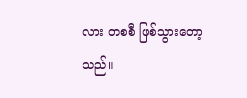လား တစစီ ဖြစ်သွားတော့သည်။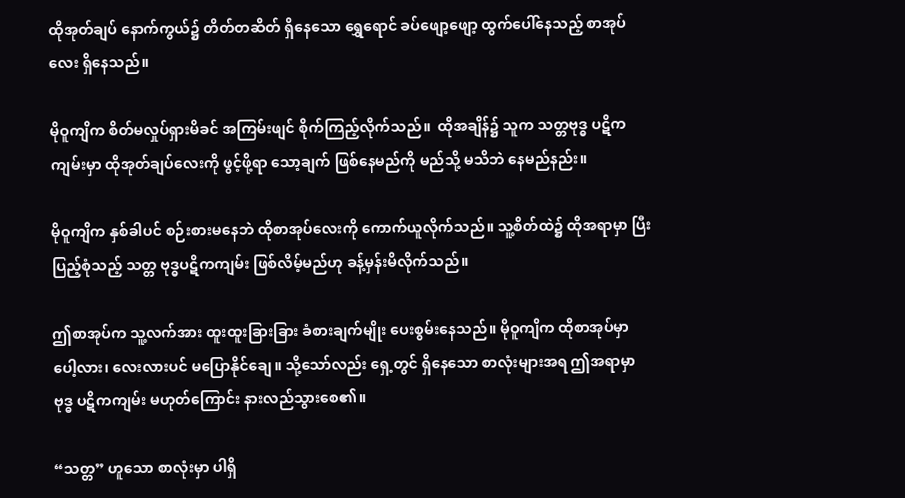ထိုအုတ်ချပ် နောက်ကွယ်၌ တိတ်တဆိတ် ရှိနေသော ရွှေရောင် ခပ်ဖျော့ဖျော့ ထွက်ပေါ်နေသည့် စာအုပ်လေး ရှိနေသည်။

မိုဝူကျိက စိတ်မလှုပ်ရှားမိခင် အကြမ်းဖျင် စိုက်ကြည့်လိုက်သည်။  ထိုအချိန်၌ သူက သတ္တဗုဒ္ဓ ပဋိကကျမ်းမှာ ထိုအုတ်ချပ်လေးကို ဖွင့်ဖို့ရာ သော့ချက် ဖြစ်နေမည်ကို မည်သို့ မသိဘဲ နေမည်နည်း။

မိုဝူကျိက နှစ်ခါပင် စဉ်းစားမနေဘဲ ထိုစာအုပ်လေးကို ကောက်ယူလိုက်သည်။ သူ့စိတ်ထဲ၌ ထိုအရာမှာ ပြီးပြည့်စုံသည့် သတ္တ ဗုဒ္ဓပဋိကကျမ်း ဖြစ်လိမ့်မည်ဟု ခန့်မှန်းမိလိုက်သည်။

ဤစာအုပ်က သူ့လက်အား ထူးထူးခြားခြား ခံစားချက်မျိုး ပေးစွမ်းနေသည်။ မိုဝူကျိက ထိုစာအုပ်မှာ ပေါ့လား၊ လေးလားပင် မပြောနိုင်ချေ။ သို့သော်လည်း ရှေ့တွင် ရှိနေသော စာလုံးများအရ ဤအရာမှာ ဗုဒ္ဓ ပဋိကကျမ်း မဟုတ်ကြောင်း နားလည်သွားစေ၏။

“သတ္တ” ဟူသော စာလုံးမှာ ပါရှိ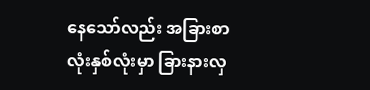နေသော်လည်း အခြားစာလုံးနှစ်လုံးမှာ ခြားနားလှ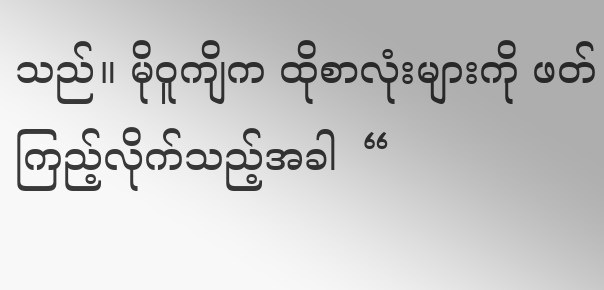သည်။ မိုဝူကျိက ထိုစာလုံးများကို ဖတ်ကြည့်လိုက်သည့်အခါ  “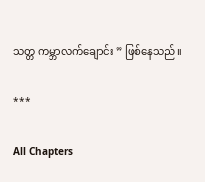သတ္တ ကမ္ဘာလက်ချောင်း ” ဖြစ်နေသည်။

***

All Chapters